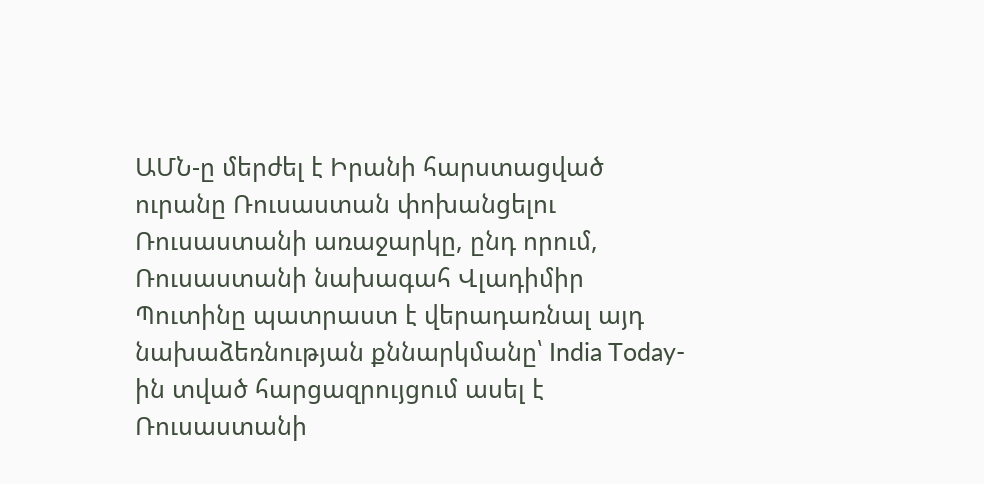ԱՄՆ-ը մերժել է Իրանի հարստացված ուրանը Ռուսաստան փոխանցելու Ռուսաստանի առաջարկը, ընդ որում, Ռուսաստանի նախագահ Վլադիմիր Պուտինը պատրաստ է վերադառնալ այդ նախաձեռնության քննարկմանը՝ India Today-ին տված հարցազրույցում ասել է Ռուսաստանի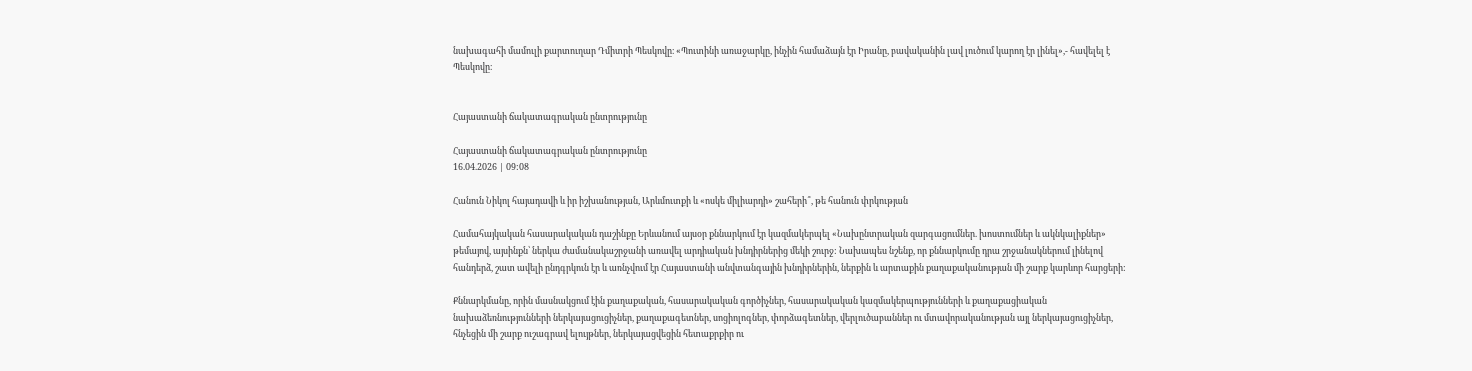նախագահի մամուլի քարտուղար Դմիտրի Պեսկովը։ «Պուտինի առաջարկը, ինչին համաձայն էր Իրանը, բավականին լավ լուծում կարող էր լինել»,- հավելել է Պեսկովը։


Հայաստանի ճակատագրական ընտրությունը

Հայաստանի ճակատագրական ընտրությունը
16.04.2026 | 09:08

Հանուն Նիկոլ հայադավի և իր իշխանության, Արևմուտքի և «ոսկե միլիարդի» շահերի՞, թե հանուն փրկության

Համահայկական հասարակական դաշինքը Երևանում այսօր քննարկում էր կազմակերպել «Նախընտրական զարգացումներ. խոստումներ և ակնկալիքներ» թեմայով, այսինքն՝ ներկա ժամանակաշրջանի առավել արդիական խնդիրներից մեկի շուրջ: Նախապես նշենք, որ քննարկումը դրա շրջանակներում լինելով հանդերձ, շատ ավելի ընդգրկուն էր և առնչվում էր Հայաստանի անվտանգային խնդիրներին, ներքին և արտաքին քաղաքականության մի շարք կարևոր հարցերի:

Քննարկմանը, որին մասնակցում էին քաղաքական, հասարակական գործիչներ, հասարակական կազմակերպությունների և քաղաքացիական նախաձեռնությունների ներկայացուցիչներ, քաղաքագետներ, սոցիոլոգներ, փորձագետներ, վերլուծաբաններ ու մտավորականության այլ ներկայացուցիչներ, հնչեցին մի շարք ուշագրավ ելույթներ, ներկայացվեցին հետաքրքիր ու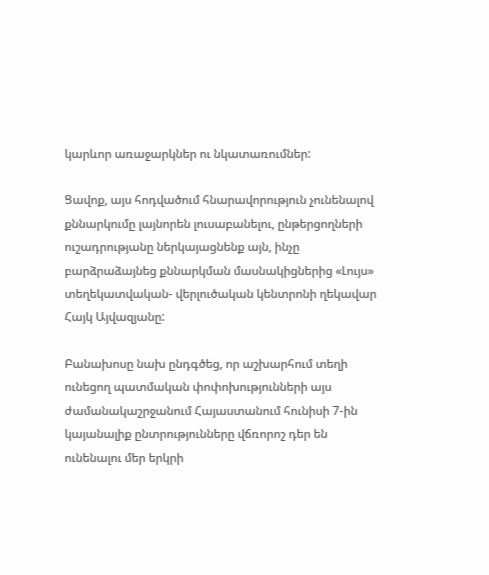կարևոր առաջարկներ ու նկատառումներ:

Ցավոք, այս հոդվածում հնարավորություն չունենալով քննարկումը լայնորեն լուսաբանելու, ընթերցողների ուշադրությանը ներկայացնենք այն, ինչը բարձրաձայնեց քննարկման մասնակիցներից «Լույս» տեղեկատվական- վերլուծական կենտրոնի ղեկավար Հայկ Այվազյանը:

Բանախոսը նախ ընդգծեց, որ աշխարհում տեղի ունեցող պատմական փոփոխությունների այս ժամանակաշրջանում Հայաստանում հունիսի 7-ին կայանալիք ընտրությունները վճռորոշ դեր են ունենալու մեր երկրի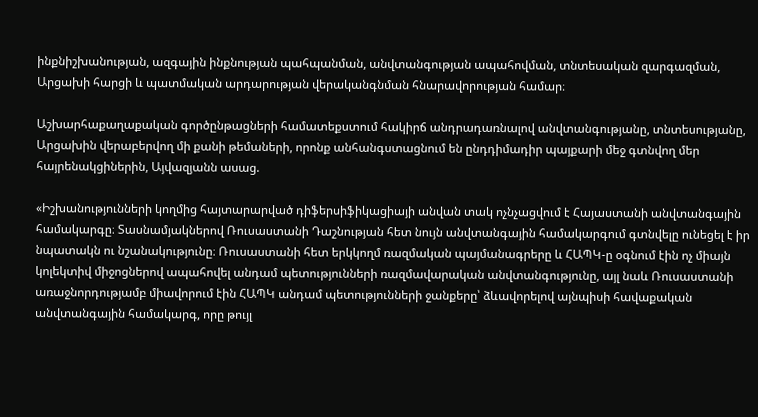ինքնիշխանության, ազգային ինքնության պահպանման, անվտանգության ապահովման, տնտեսական զարգազման, Արցախի հարցի և պատմական արդարության վերականգնման հնարավորության համար։

Աշխարհաքաղաքական գործընթացների համատեքստում հակիրճ անդրադառնալով անվտանգությանը, տնտեսությանը, Արցախին վերաբերվող մի քանի թեմաների, որոնք անհանգստացնում են ընդդիմադիր պայքարի մեջ գտնվող մեր հայրենակցիներին, Այվազյանն ասաց.

«Իշխանությունների կողմից հայտարարված դիֆերսիֆիկացիայի անվան տակ ոչնչացվում է Հայաստանի անվտանգային համակարգը։ Տասնամյակներով Ռուսաստանի Դաշնության հետ նույն անվտանգային համակարգում գտնվելը ունեցել է իր նպատակն ու նշանակությունը։ Ռուսաստանի հետ երկկողմ ռազմական պայմանագրերը և ՀԱՊԿ-ը օգնում էին ոչ միայն կոլեկտիվ միջոցներով ապահովել անդամ պետությունների ռազմավարական անվտանգությունը, այլ նաև Ռուսաստանի առաջնորդությամբ միավորում էին ՀԱՊԿ անդամ պետությունների ջանքերը՝ ձևավորելով այնպիսի հավաքական անվտանգային համակարգ, որը թույլ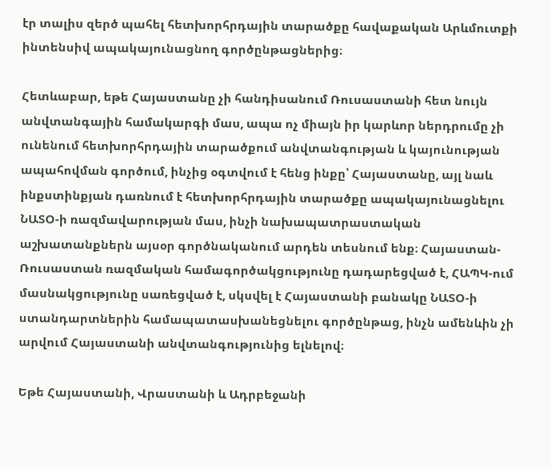էր տալիս զերծ պահել հետխորհրդային տարածքը հավաքական Արևմուտքի ինտենսիվ ապակայունացնող գործընթացներից։

Հետևաբար, եթե Հայաստանը չի հանդիսանում Ռուսաստանի հետ նույն անվտանգային համակարգի մաս, ապա ոչ միայն իր կարևոր ներդրումը չի ունենում հետխորհրդային տարածքում անվտանգության և կայունության ապահովման գործում, ինչից օգտվում է հենց ինքը՝ Հայաստանը, այլ նաև ինքստինքյան դառնում է հետխորհրդային տարածքը ապակայունացնելու ՆԱՏՕ-ի ռազմավարության մաս, ինչի նախապատրաստական աշխատանքներն այսօր գործնականում արդեն տեսնում ենք։ Հայաստան-Ռուսաստան ռազմական համագործակցությունը դադարեցված է, ՀԱՊԿ-ում մասնակցությունը սառեցված է, սկսվել է Հայաստանի բանակը ՆԱՏՕ-ի ստանդարտներին համապատասխանեցնելու գործընթաց, ինչն ամենևին չի արվում Հայաստանի անվտանգությունից ելնելով։

Եթե Հայաստանի, Վրաստանի և Ադրբեջանի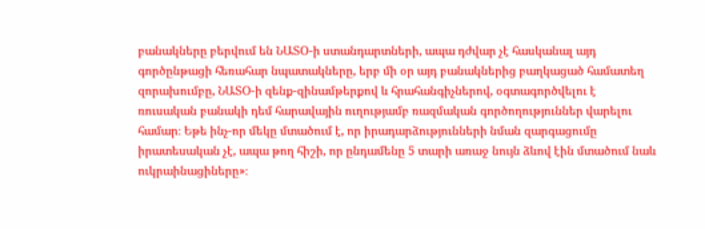բանակները բերվում են ՆԱՏՕ-ի ստանդարտների, ապա դժվար չէ հասկանալ այդ գործընթացի հեռահար նպատակները, երբ մի օր այդ բանակներից բաղկացած համատեղ զորախումբը, ՆԱՏՕ-ի զենք-զինամթերքով և հրահանգիչներով, օգտագործվելու է ռուսական բանակի դեմ հարավային ուղությամբ ռազմական գործողություններ վարելու համար։ Եթե ինչ-որ մեկը մտածում է, որ իրադարձությունների նման զարգացումը իրատեսական չէ, ապա թող հիշի, որ ընդամենը 5 տարի առաջ նույն ձևով էին մտածում նաև ուկրաինացիները»։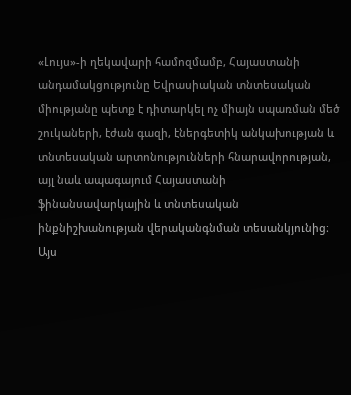«Լույս»-ի ղեկավարի համոզմամբ, Հայաստանի անդամակցությունը Եվրասիական տնտեսական միությանը պետք է դիտարկել ոչ միայն սպառման մեծ շուկաների, էժան գազի, էներգետիկ անկախության և տնտեսական արտոնությունների հնարավորության, այլ նաև ապագայում Հայաստանի ֆինանսավարկային և տնտեսական ինքնիշխանության վերականգնման տեսանկյունից։ Այս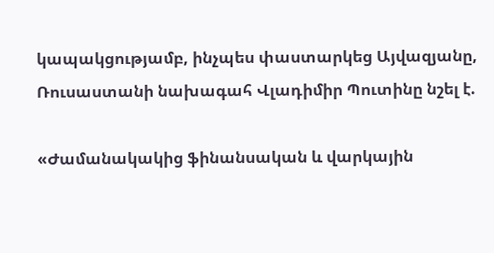կապակցությամբ, ինչպես փաստարկեց Այվազյանը, Ռուսաստանի նախագահ Վլադիմիր Պուտինը նշել է.

«Ժամանակակից ֆինանսական և վարկային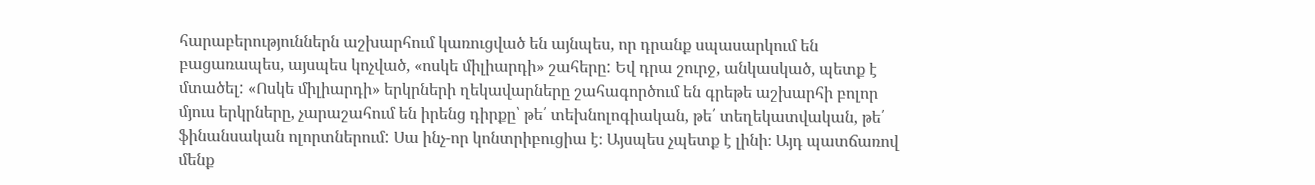հարաբերություններն աշխարհում կառուցված են այնպես, որ դրանք սպասարկում են բացառապես, այսպես կոչված, «ոսկե միլիարդի» շահերը: Եվ դրա շուրջ, անկասկած, պետք է մտածել: «Ոսկե միլիարդի» երկրների ղեկավարները շահագործում են գրեթե աշխարհի բոլոր մյուս երկրները, չարաշահում են իրենց դիրքը՝ թե՛ տեխնոլոգիական, թե՛ տեղեկատվական, թե՛ ֆինանսական ոլորտներում: Սա ինչ-որ կոնտրիբուցիա է։ Այսպես չպետք է լինի։ Այդ պատճառով մենք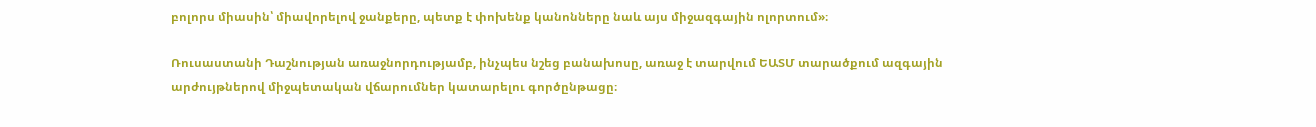բոլորս միասին՝ միավորելով ջանքերը, պետք է փոխենք կանոնները նաև այս միջազգային ոլորտում»։

Ռուսաստանի Դաշնության առաջնորդությամբ, ինչպես նշեց բանախոսը, առաջ է տարվում ԵԱՏՄ տարածքում ազգային արժույթներով միջպետական վճարումներ կատարելու գործընթացը։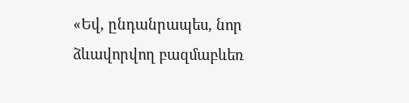«Եվ, ընդանրապես, նոր ձևավորվող բազմաբևեռ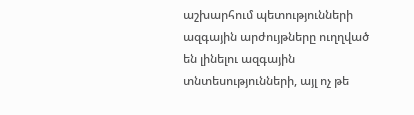աշխարհում պետությունների ազգային արժույթները ուղղված են լինելու ազգային տնտեսությունների, այլ ոչ թե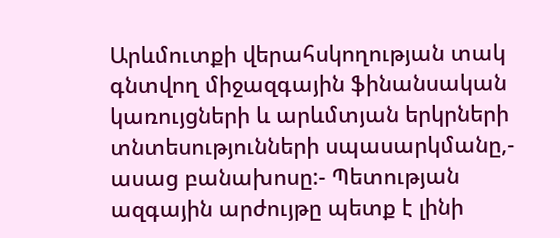Արևմուտքի վերահսկողության տակ գնտվող միջազգային ֆինանսական կառույցների և արևմտյան երկրների տնտեսությունների սպասարկմանը,- ասաց բանախոսը:- Պետության ազգային արժույթը պետք է լինի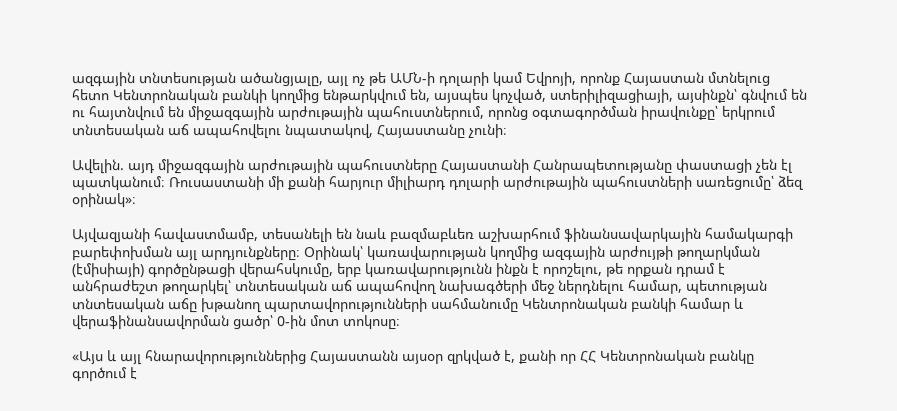ազգային տնտեսության ածանցյալը, այլ ոչ թե ԱՄՆ-ի դոլարի կամ Եվրոյի, որոնք Հայաստան մտնելուց հետո Կենտրոնական բանկի կողմից ենթարկվում են, այսպես կոչված, ստերիլիզացիայի, այսինքն՝ գնվում են ու հայտնվում են միջազգային արժութային պահուստներում, որոնց օգտագործման իրավունքը՝ երկրում տնտեսական աճ ապահովելու նպատակով, Հայաստանը չունի։

Ավելին. այդ միջազգային արժութային պահուստները Հայաստանի Հանրապետությանը փաստացի չեն էլ պատկանում։ Ռուսաստանի մի քանի հարյուր միլիարդ դոլարի արժութային պահուստների սառեցումը՝ ձեզ օրինակ»։

Այվազյանի հավաստմամբ, տեսանելի են նաև բազմաբևեռ աշխարհում ֆինանսավարկային համակարգի բարեփոխման այլ արդյունքները։ Օրինակ՝ կառավարության կողմից ազգային արժույթի թողարկման (էմիսիայի) գործընթացի վերահսկումը, երբ կառավարությունն ինքն է որոշելու, թե որքան դրամ է անհրաժեշտ թողարկել՝ տնտեսական աճ ապահովող նախագծերի մեջ ներդնելու համար, պետության տնտեսական աճը խթանող պարտավորությունների սահմանումը Կենտրոնական բանկի համար և վերաֆինանսավորման ցածր՝ 0-ին մոտ տոկոսը։

«Այս և այլ հնարավորություններից Հայաստանն այսօր զրկված է, քանի որ ՀՀ Կենտրոնական բանկը գործում է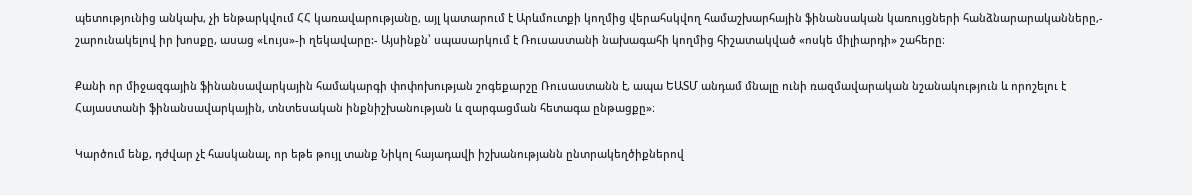պետությունից անկախ, չի ենթարկվում ՀՀ կառավարությանը, այլ կատարում է Արևմուտքի կողմից վերահսկվող համաշխարհային ֆինանսական կառույցների հանձնարարականները,- շարունակելով իր խոսքը, ասաց «Լույս»-ի ղեկավարը:- Այսինքն՝ սպասարկում է Ռուսաստանի նախագահի կողմից հիշատակված «ոսկե միլիարդի» շահերը։

Քանի որ միջազգային ֆինանսավարկային համակարգի փոփոխության շոգեքարշը Ռուսաստանն է, ապա ԵԱՏՄ անդամ մնալը ունի ռազմավարական նշանակություն և որոշելու է Հայաստանի ֆինանսավարկային, տնտեսական ինքնիշխանության և զարգացման հետագա ընթացքը»։

Կարծում ենք, դժվար չէ հասկանալ, որ եթե թույլ տանք Նիկոլ հայադավի իշխանությանն ընտրակեղծիքներով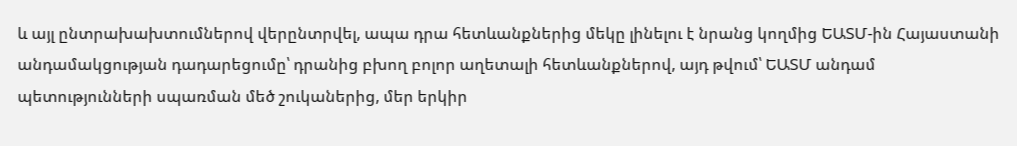և այլ ընտրախախտումներով վերընտրվել, ապա դրա հետևանքներից մեկը լինելու է նրանց կողմից ԵԱՏՄ-ին Հայաստանի անդամակցության դադարեցումը՝ դրանից բխող բոլոր աղետալի հետևանքներով, այդ թվում՝ ԵԱՏՄ անդամ պետությունների սպառման մեծ շուկաներից, մեր երկիր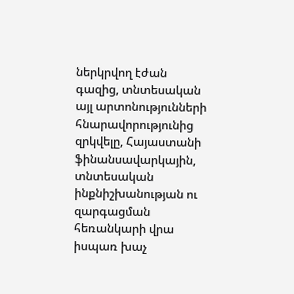ներկրվող էժան գազից, տնտեսական այլ արտոնությունների հնարավորությունից զրկվելը, Հայաստանի ֆինանսավարկային, տնտեսական ինքնիշխանության ու զարգացման հեռանկարի վրա իսպառ խաչ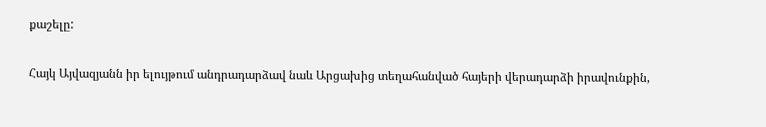քաշելը:

Հայկ Այվազյանն իր ելույթում անդրադարձավ նաև Արցախից տեղահանված հայերի վերադարձի իրավունքին,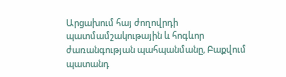Արցախում հայ ժողովրդի պատմամշակութային և հոգևոր ժառանգության պահպանմանը, Բաքվում պատանդ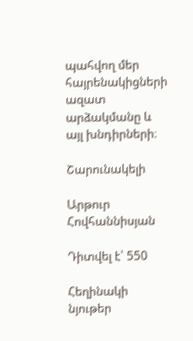պահվող մեր հայրենակիցների ազատ արձակմանը և այլ խնդիրների։

Շարունակելի

Արթուր Հովհաննիսյան

Դիտվել է՝ 550

Հեղինակի նյութեր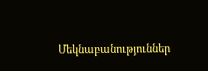Մեկնաբանություններ